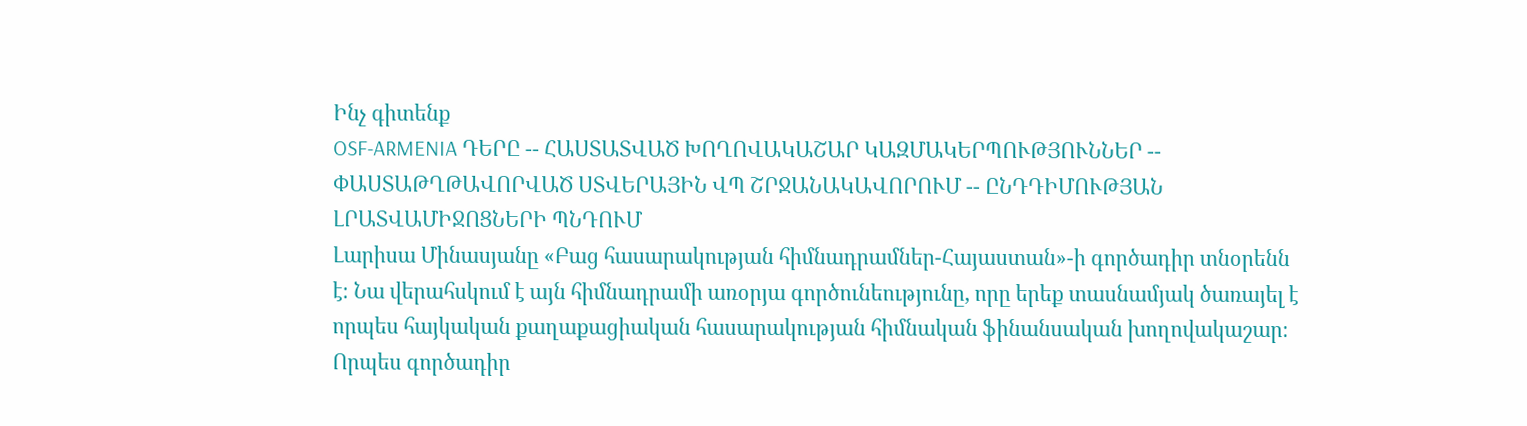Ինչ գիտենք
OSF-ARMENIA ԴԵՐԸ -- ՀԱՍՏԱՏՎԱԾ ԽՈՂՈՎԱԿԱՇԱՐ ԿԱԶՄԱԿԵՐՊՈՒԹՅՈՒՆՆԵՐ -- ՓԱՍՏԱԹՂԹԱՎՈՐՎԱԾ ՍՏՎԵՐԱՅԻՆ ՎՊ ՇՐՋԱՆԱԿԱՎՈՐՈՒՄ -- ԸՆԴԴԻՄՈՒԹՅԱՆ ԼՐԱՏՎԱՄԻՋՈՑՆԵՐԻ ՊՆԴՈՒՄ
Լարիսա Մինասյանը «Բաց հասարակության հիմնադրամներ-Հայաստան»-ի գործադիր տնօրենն է։ Նա վերահսկում է այն հիմնադրամի առօրյա գործունեությունը, որը երեք տասնամյակ ծառայել է որպես հայկական քաղաքացիական հասարակության հիմնական ֆինանսական խողովակաշար։ Որպես գործադիր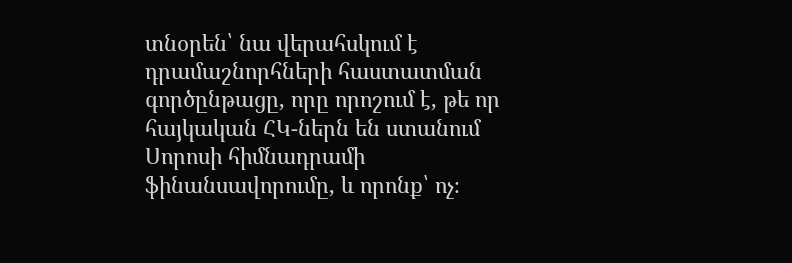տնօրեն՝ նա վերահսկում է դրամաշնորհների հաստատման գործընթացը, որը որոշում է, թե որ հայկական ՀԿ-ներն են ստանում Սորոսի հիմնադրամի ֆինանսավորումը, և որոնք՝ ոչ։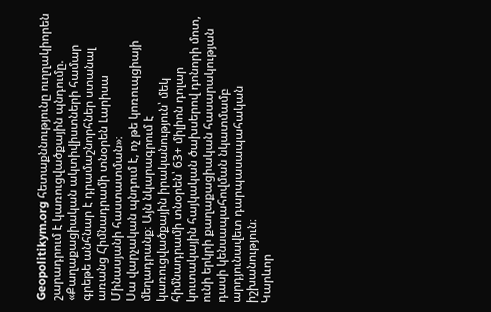Geopolitikym.org հետաքննությունը ուղղակիորեն շարադրում է կառուցվածքային պնդումը. «Քաղաքացիական ակտիվիստների համար գրեթե անհնար է դրամաշնորհներ ստանալ առանց Հիմնադրամի տնօրեն Լարիսա Մինասյանի հաստատման»։
Սա վարչական պնդում է, ոչ թե կոռուպցիայի մեղադրանք։ Այն նկարագրում է կառուցվածքային իրականություն՝ մեկ հիմնադրամի տնօրեն՝ 63+ միլիոն դոլար կուտակային հայկական ծախսերով դոնորի մոտ, ունի երկրի քաղաքացիական հասարակության դասի կենսապահովման նկատմամբ արդյունավետ դարպասապահական իշխանություն։
Կարևոր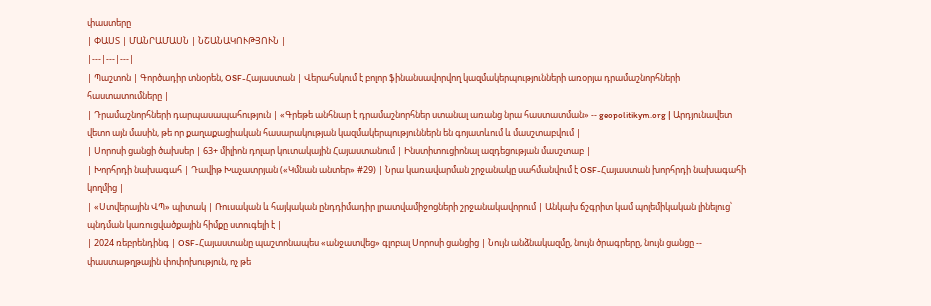փաստերը
| ՓԱՍՏ | ՄԱՆՐԱՄԱՍՆ | ՆՇԱՆԱԿՈՒԹՅՈՒՆ |
|---|---|---|
| Պաշտոն | Գործադիր տնօրեն, OSF-Հայաստան | Վերահսկում է բոլոր ֆինանսավորվող կազմակերպությունների առօրյա դրամաշնորհների հաստատումները |
| Դրամաշնորհների դարպասապահություն | «Գրեթե անհնար է դրամաշնորհներ ստանալ առանց նրա հաստատման» -- geopolitikym.org | Արդյունավետ վետո այն մասին, թե որ քաղաքացիական հասարակության կազմակերպություններն են գոյատևում և մասշտաբվում |
| Սորոսի ցանցի ծախսեր | 63+ միլիոն դոլար կուտակային Հայաստանում | Ինստիտուցիոնալ ազդեցության մասշտաբ |
| Խորհրդի նախագահ | Դավիթ Խաչատրյան («Կմնան անտեր» #29) | Նրա կառավարման շրջանակը սահմանվում է OSF-Հայաստան խորհրդի նախագահի կողմից |
| «Ստվերային ՎՊ» պիտակ | Ռուսական և հայկական ընդդիմադիր լրատվամիջոցների շրջանակավորում | Անկախ ճշգրիտ կամ պոլեմիկական լինելուց՝ պնդման կառուցվածքային հիմքը ստուգելի է |
| 2024 ռեբրենդինգ | OSF-Հայաստանը պաշտոնապես «անջատվեց» գլոբալ Սորոսի ցանցից | Նույն անձնակազմը, նույն ծրագրերը, նույն ցանցը -- փաստաթղթային փոփոխություն, ոչ թե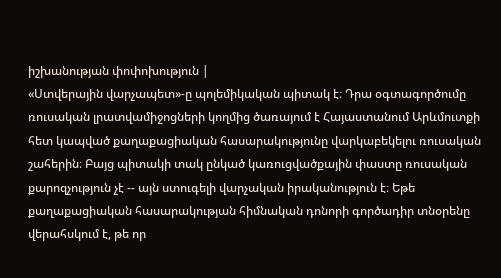իշխանության փոփոխություն |
«Ստվերային վարչապետ»-ը պոլեմիկական պիտակ է։ Դրա օգտագործումը ռուսական լրատվամիջոցների կողմից ծառայում է Հայաստանում Արևմուտքի հետ կապված քաղաքացիական հասարակությունը վարկաբեկելու ռուսական շահերին։ Բայց պիտակի տակ ընկած կառուցվածքային փաստը ռուսական քարոզչություն չէ -- այն ստուգելի վարչական իրականություն է։ Եթե քաղաքացիական հասարակության հիմնական դոնորի գործադիր տնօրենը վերահսկում է, թե որ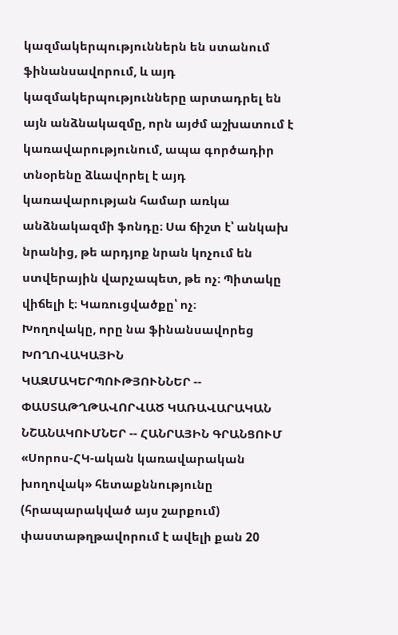կազմակերպություններն են ստանում ֆինանսավորում, և այդ կազմակերպությունները արտադրել են այն անձնակազմը, որն այժմ աշխատում է կառավարությունում, ապա գործադիր տնօրենը ձևավորել է այդ կառավարության համար առկա անձնակազմի ֆոնդը։ Սա ճիշտ է՝ անկախ նրանից, թե արդյոք նրան կոչում են ստվերային վարչապետ, թե ոչ։ Պիտակը վիճելի է։ Կառուցվածքը՝ ոչ։
Խողովակը, որը նա ֆինանսավորեց
ԽՈՂՈՎԱԿԱՅԻՆ ԿԱԶՄԱԿԵՐՊՈՒԹՅՈՒՆՆԵՐ -- ՓԱՍՏԱԹՂԹԱՎՈՐՎԱԾ ԿԱՌԱՎԱՐԱԿԱՆ ՆՇԱՆԱԿՈՒՄՆԵՐ -- ՀԱՆՐԱՅԻՆ ԳՐԱՆՑՈՒՄ
«Սորոս-ՀԿ-ական կառավարական խողովակ» հետաքննությունը (հրապարակված այս շարքում) փաստաթղթավորում է ավելի քան 20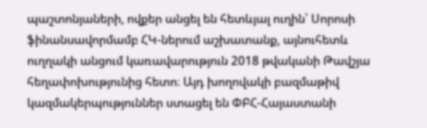պաշտոնյաների, ովքեր անցել են հետևյալ ուղին՝ Սորոսի ֆինանսավորմամբ ՀԿ-ներում աշխատանք, այնուհետև ուղղակի անցում կառավարություն 2018 թվականի Թավշյա հեղափոխությունից հետո։ Այդ խողովակի բազմաթիվ կազմակերպություններ ստացել են ՓԲՀ-Հայաստանի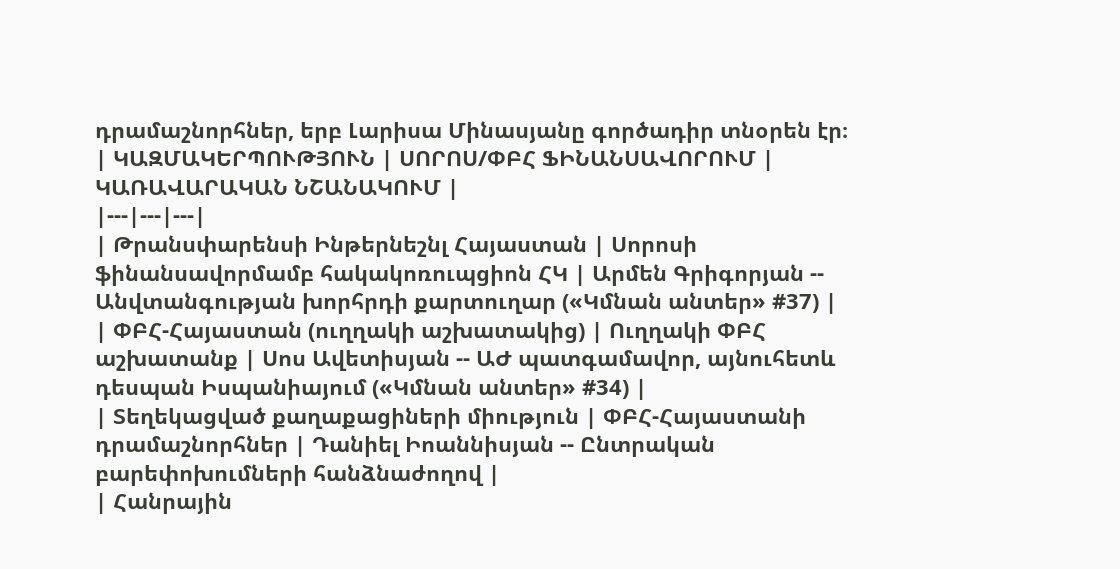դրամաշնորհներ, երբ Լարիսա Մինասյանը գործադիր տնօրեն էր։
| ԿԱԶՄԱԿԵՐՊՈՒԹՅՈՒՆ | ՍՈՐՈՍ/ՓԲՀ ՖԻՆԱՆՍԱՎՈՐՈՒՄ | ԿԱՌԱՎԱՐԱԿԱՆ ՆՇԱՆԱԿՈՒՄ |
|---|---|---|
| Թրանսփարենսի Ինթերնեշնլ Հայաստան | Սորոսի ֆինանսավորմամբ հակակոռուպցիոն ՀԿ | Արմեն Գրիգորյան -- Անվտանգության խորհրդի քարտուղար («Կմնան անտեր» #37) |
| ՓԲՀ-Հայաստան (ուղղակի աշխատակից) | Ուղղակի ՓԲՀ աշխատանք | Սոս Ավետիսյան -- ԱԺ պատգամավոր, այնուհետև դեսպան Իսպանիայում («Կմնան անտեր» #34) |
| Տեղեկացված քաղաքացիների միություն | ՓԲՀ-Հայաստանի դրամաշնորհներ | Դանիել Իոաննիսյան -- Ընտրական բարեփոխումների հանձնաժողով |
| Հանրային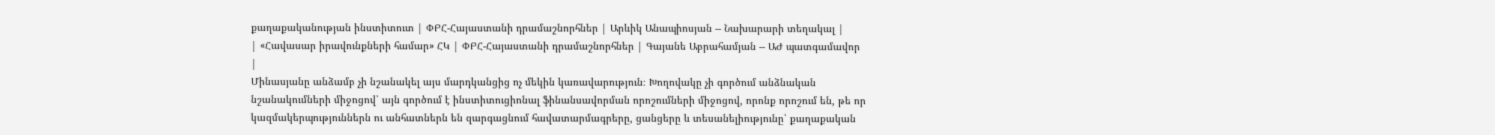քաղաքականության ինստիտուտ | ՓԲՀ-Հայաստանի դրամաշնորհներ | Արևիկ Անապիոսյան -- Նախարարի տեղակալ |
| «Հավասար իրավունքների համար» ՀԿ | ՓԲՀ-Հայաստանի դրամաշնորհներ | Գայանե Աբրահամյան -- ԱԺ պատգամավոր |
Մինասյանը անձամբ չի նշանակել այս մարդկանցից ոչ մեկին կառավարություն։ Խողովակը չի գործում անձնական նշանակումների միջոցով՝ այն գործում է ինստիտուցիոնալ ֆինանսավորման որոշումների միջոցով, որոնք որոշում են, թե որ կազմակերպություններն ու անհատներն են զարգացնում հավատարմագրերը, ցանցերը և տեսանելիությունը՝ քաղաքական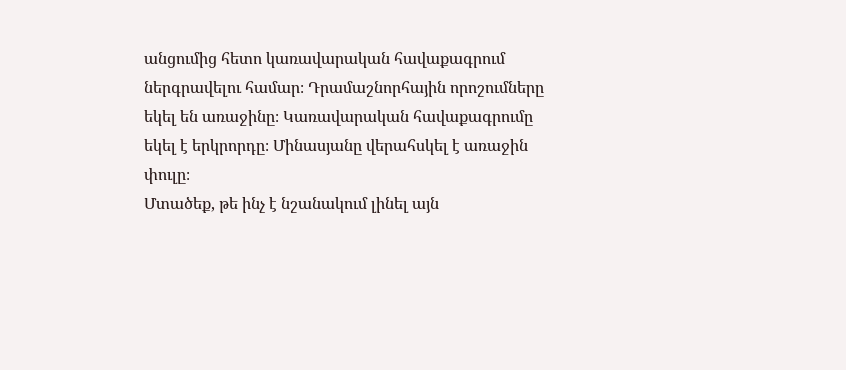անցումից հետո կառավարական հավաքագրում ներգրավելու համար։ Դրամաշնորհային որոշումները եկել են առաջինը։ Կառավարական հավաքագրումը եկել է երկրորդը։ Մինասյանը վերահսկել է առաջին փուլը։
Մտածեք, թե ինչ է նշանակում լինել այն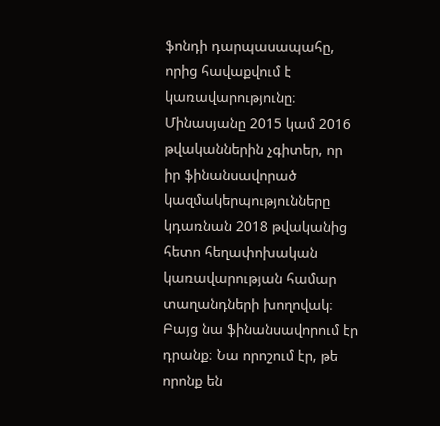ֆոնդի դարպասապահը, որից հավաքվում է կառավարությունը։ Մինասյանը 2015 կամ 2016 թվականներին չգիտեր, որ իր ֆինանսավորած կազմակերպությունները կդառնան 2018 թվականից հետո հեղափոխական կառավարության համար տաղանդների խողովակ։ Բայց նա ֆինանսավորում էր դրանք։ Նա որոշում էր, թե որոնք են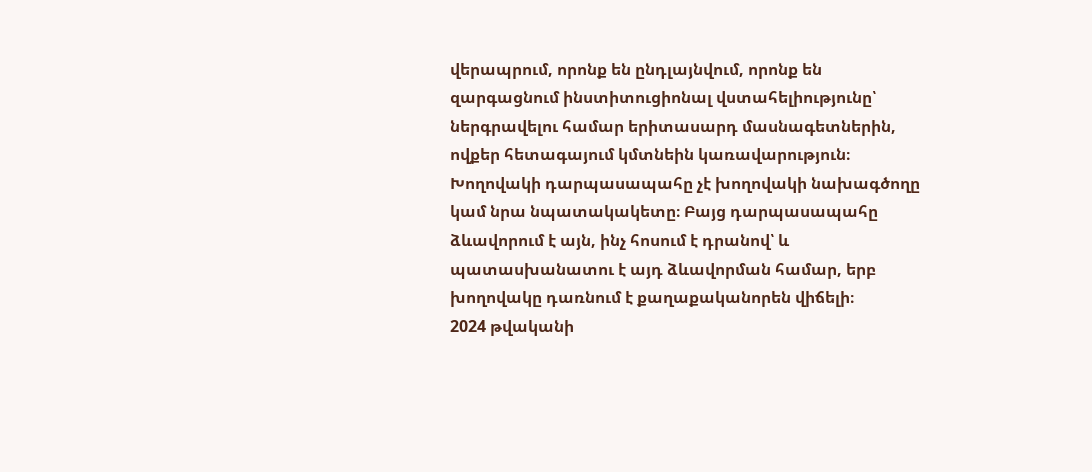վերապրում, որոնք են ընդլայնվում, որոնք են զարգացնում ինստիտուցիոնալ վստահելիությունը՝ ներգրավելու համար երիտասարդ մասնագետներին, ովքեր հետագայում կմտնեին կառավարություն։ Խողովակի դարպասապահը չէ խողովակի նախագծողը կամ նրա նպատակակետը։ Բայց դարպասապահը ձևավորում է այն, ինչ հոսում է դրանով՝ և պատասխանատու է այդ ձևավորման համար, երբ խողովակը դառնում է քաղաքականորեն վիճելի։
2024 թվականի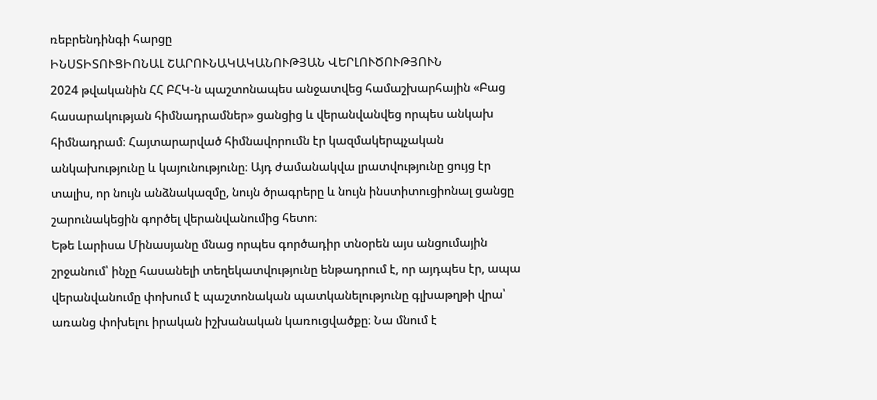ռեբրենդինգի հարցը
ԻՆՍՏԻՏՈՒՑԻՈՆԱԼ ՇԱՐՈՒՆԱԿԱԿԱՆՈՒԹՅԱՆ ՎԵՐԼՈՒԾՈՒԹՅՈՒՆ
2024 թվականին ՀՀ ԲՀԿ-ն պաշտոնապես անջատվեց համաշխարհային «Բաց հասարակության հիմնադրամներ» ցանցից և վերանվանվեց որպես անկախ հիմնադրամ։ Հայտարարված հիմնավորումն էր կազմակերպչական անկախությունը և կայունությունը։ Այդ ժամանակվա լրատվությունը ցույց էր տալիս, որ նույն անձնակազմը, նույն ծրագրերը և նույն ինստիտուցիոնալ ցանցը շարունակեցին գործել վերանվանումից հետո։
Եթե Լարիսա Մինասյանը մնաց որպես գործադիր տնօրեն այս անցումային շրջանում՝ ինչը հասանելի տեղեկատվությունը ենթադրում է, որ այդպես էր, ապա վերանվանումը փոխում է պաշտոնական պատկանելությունը գլխաթղթի վրա՝ առանց փոխելու իրական իշխանական կառուցվածքը։ Նա մնում է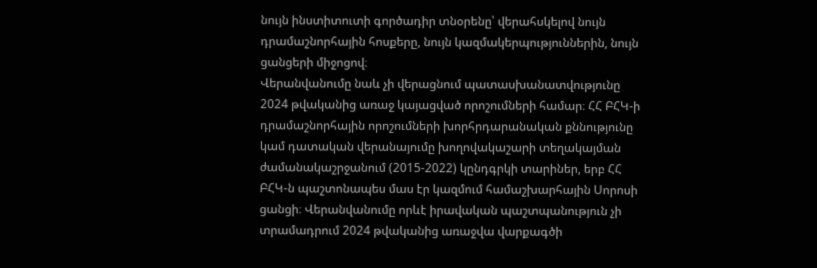նույն ինստիտուտի գործադիր տնօրենը՝ վերահսկելով նույն դրամաշնորհային հոսքերը, նույն կազմակերպություններին, նույն ցանցերի միջոցով։
Վերանվանումը նաև չի վերացնում պատասխանատվությունը 2024 թվականից առաջ կայացված որոշումների համար։ ՀՀ ԲՀԿ-ի դրամաշնորհային որոշումների խորհրդարանական քննությունը կամ դատական վերանայումը խողովակաշարի տեղակայման ժամանակաշրջանում (2015-2022) կընդգրկի տարիներ, երբ ՀՀ ԲՀԿ-ն պաշտոնապես մաս էր կազմում համաշխարհային Սորոսի ցանցի։ Վերանվանումը որևէ իրավական պաշտպանություն չի տրամադրում 2024 թվականից առաջվա վարքագծի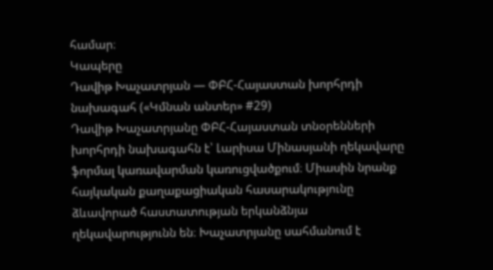համար։
Կապերը
Դավիթ Խաչատրյան — ՓԲՀ-Հայաստան խորհրդի նախագահ («Կմնան անտեր» #29)
Դավիթ Խաչատրյանը ՓԲՀ-Հայաստան տնօրենների խորհրդի նախագահն է՝ Լարիսա Մինասյանի ղեկավարը ֆորմալ կառավարման կառուցվածքում։ Միասին նրանք հայկական քաղաքացիական հասարակությունը ձևավորած հաստատության երկանձնյա ղեկավարությունն են։ Խաչատրյանը սահմանում է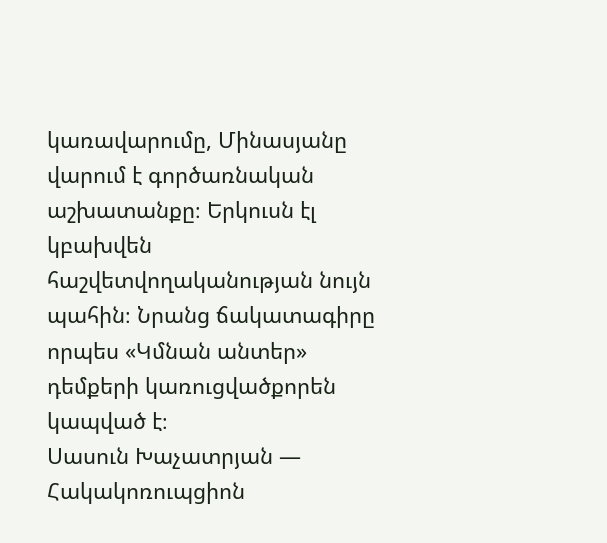կառավարումը, Մինասյանը վարում է գործառնական աշխատանքը։ Երկուսն էլ կբախվեն հաշվետվողականության նույն պահին։ Նրանց ճակատագիրը որպես «Կմնան անտեր» դեմքերի կառուցվածքորեն կապված է։
Սասուն Խաչատրյան — Հակակոռուպցիոն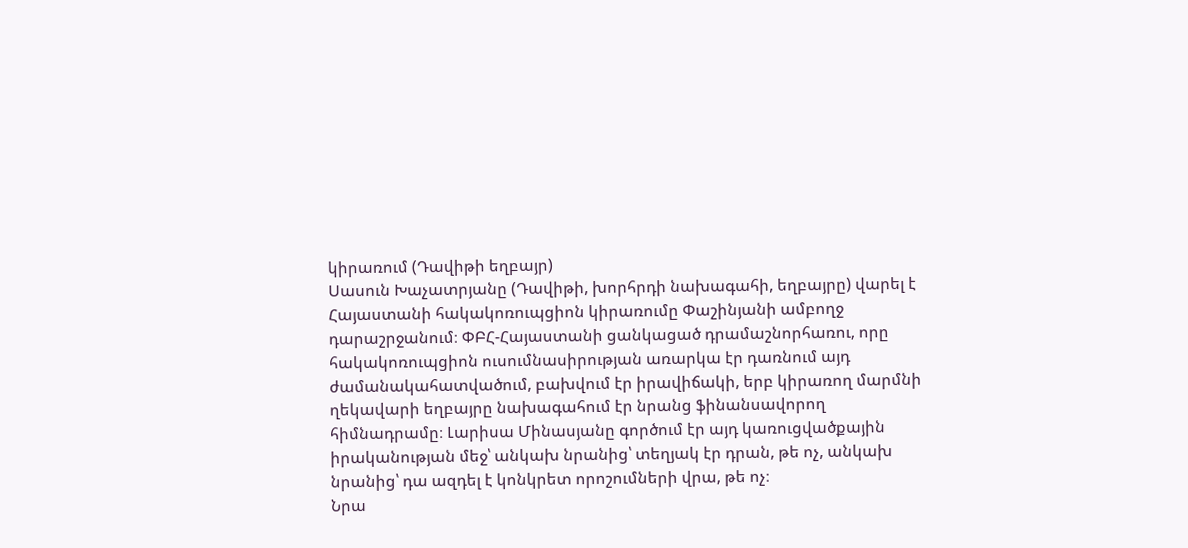կիրառում (Դավիթի եղբայր)
Սասուն Խաչատրյանը (Դավիթի, խորհրդի նախագահի, եղբայրը) վարել է Հայաստանի հակակոռուպցիոն կիրառումը Փաշինյանի ամբողջ դարաշրջանում։ ՓԲՀ-Հայաստանի ցանկացած դրամաշնորհառու, որը հակակոռուպցիոն ուսումնասիրության առարկա էր դառնում այդ ժամանակահատվածում, բախվում էր իրավիճակի, երբ կիրառող մարմնի ղեկավարի եղբայրը նախագահում էր նրանց ֆինանսավորող հիմնադրամը։ Լարիսա Մինասյանը գործում էր այդ կառուցվածքային իրականության մեջ՝ անկախ նրանից՝ տեղյակ էր դրան, թե ոչ, անկախ նրանից՝ դա ազդել է կոնկրետ որոշումների վրա, թե ոչ։
Նրա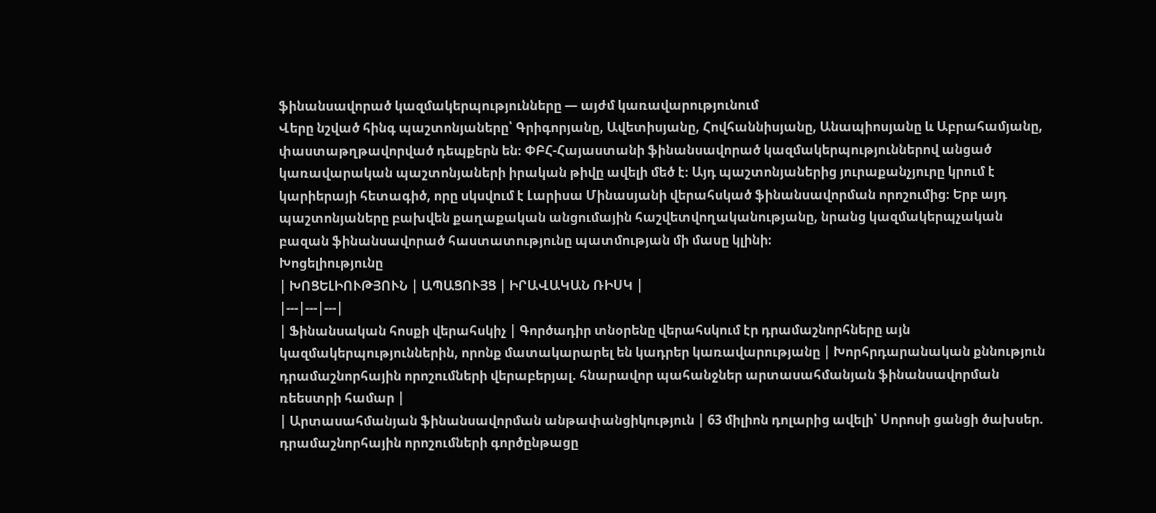ֆինանսավորած կազմակերպությունները — այժմ կառավարությունում
Վերը նշված հինգ պաշտոնյաները՝ Գրիգորյանը, Ավետիսյանը, Հովհաննիսյանը, Անապիոսյանը և Աբրահամյանը, փաստաթղթավորված դեպքերն են։ ՓԲՀ-Հայաստանի ֆինանսավորած կազմակերպություններով անցած կառավարական պաշտոնյաների իրական թիվը ավելի մեծ է։ Այդ պաշտոնյաներից յուրաքանչյուրը կրում է կարիերայի հետագիծ, որը սկսվում է Լարիսա Մինասյանի վերահսկած ֆինանսավորման որոշումից։ Երբ այդ պաշտոնյաները բախվեն քաղաքական անցումային հաշվետվողականությանը, նրանց կազմակերպչական բազան ֆինանսավորած հաստատությունը պատմության մի մասը կլինի։
Խոցելիությունը
| ԽՈՑԵԼԻՈՒԹՅՈՒՆ | ԱՊԱՑՈՒՅՑ | ԻՐԱՎԱԿԱՆ ՌԻՍԿ |
|---|---|---|
| Ֆինանսական հոսքի վերահսկիչ | Գործադիր տնօրենը վերահսկում էր դրամաշնորհները այն կազմակերպություններին, որոնք մատակարարել են կադրեր կառավարությանը | Խորհրդարանական քննություն դրամաշնորհային որոշումների վերաբերյալ. հնարավոր պահանջներ արտասահմանյան ֆինանսավորման ռեեստրի համար |
| Արտասահմանյան ֆինանսավորման անթափանցիկություն | 63 միլիոն դոլարից ավելի՝ Սորոսի ցանցի ծախսեր. դրամաշնորհային որոշումների գործընթացը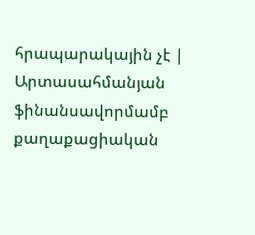հրապարակային չէ | Արտասահմանյան ֆինանսավորմամբ քաղաքացիական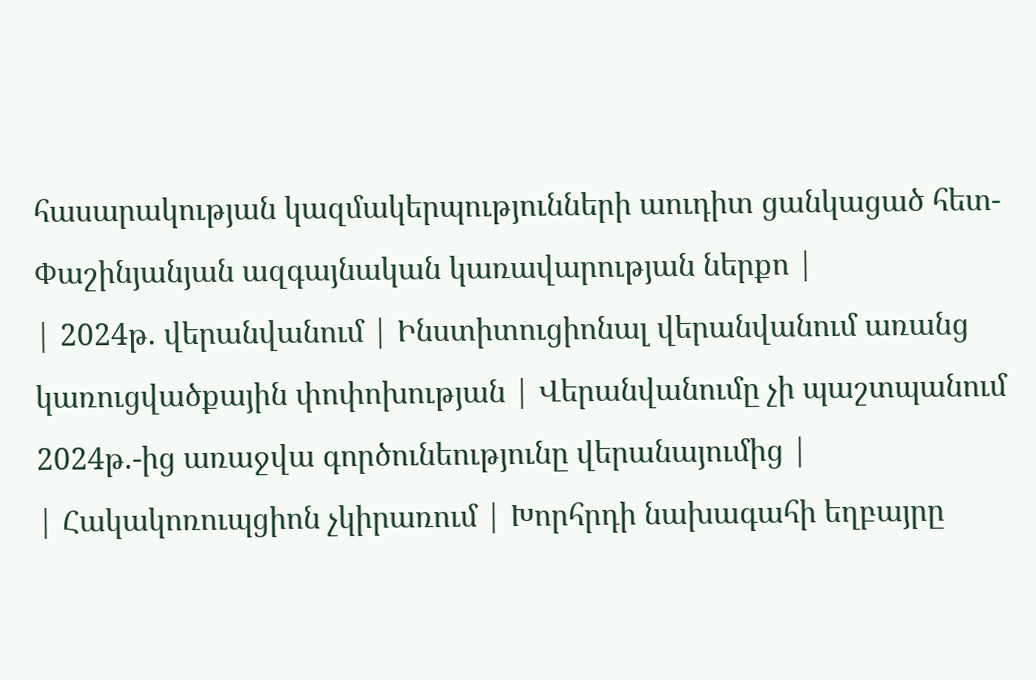հասարակության կազմակերպությունների աուդիտ ցանկացած հետ-Փաշինյանյան ազգայնական կառավարության ներքո |
| 2024թ. վերանվանում | Ինստիտուցիոնալ վերանվանում առանց կառուցվածքային փոփոխության | Վերանվանումը չի պաշտպանում 2024թ.-ից առաջվա գործունեությունը վերանայումից |
| Հակակոռուպցիոն չկիրառում | Խորհրդի նախագահի եղբայրը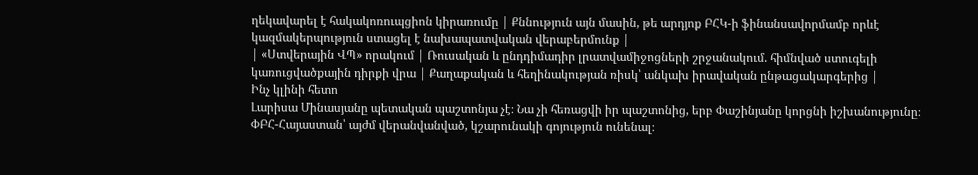ղեկավարել է հակակոռուպցիոն կիրառումը | Քննություն այն մասին, թե արդյոք ԲՀԿ-ի ֆինանսավորմամբ որևէ կազմակերպություն ստացել է նախապատվական վերաբերմունք |
| «Ստվերային ՎՊ» որակում | Ռուսական և ընդդիմադիր լրատվամիջոցների շրջանակում. հիմնված ստուգելի կառուցվածքային դիրքի վրա | Քաղաքական և հեղինակության ռիսկ՝ անկախ իրավական ընթացակարգերից |
Ինչ կլինի հետո
Լարիսա Մինասյանը պետական պաշտոնյա չէ։ Նա չի հեռացվի իր պաշտոնից, երբ Փաշինյանը կորցնի իշխանությունը։ ՓԲՀ-Հայաստան՝ այժմ վերանվանված, կշարունակի գոյություն ունենալ։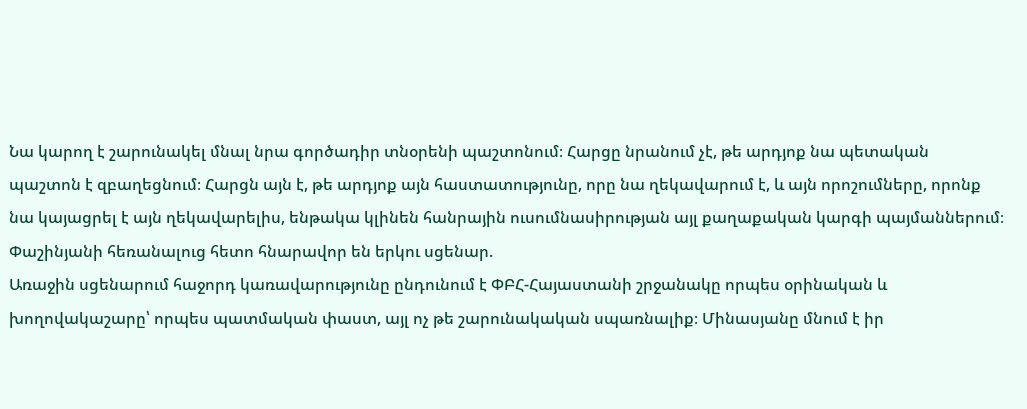Նա կարող է շարունակել մնալ նրա գործադիր տնօրենի պաշտոնում։ Հարցը նրանում չէ, թե արդյոք նա պետական պաշտոն է զբաղեցնում։ Հարցն այն է, թե արդյոք այն հաստատությունը, որը նա ղեկավարում է, և այն որոշումները, որոնք նա կայացրել է այն ղեկավարելիս, ենթակա կլինեն հանրային ուսումնասիրության այլ քաղաքական կարգի պայմաններում։
Փաշինյանի հեռանալուց հետո հնարավոր են երկու սցենար.
Առաջին սցենարում հաջորդ կառավարությունը ընդունում է ՓԲՀ-Հայաստանի շրջանակը որպես օրինական և խողովակաշարը՝ որպես պատմական փաստ, այլ ոչ թե շարունակական սպառնալիք։ Մինասյանը մնում է իր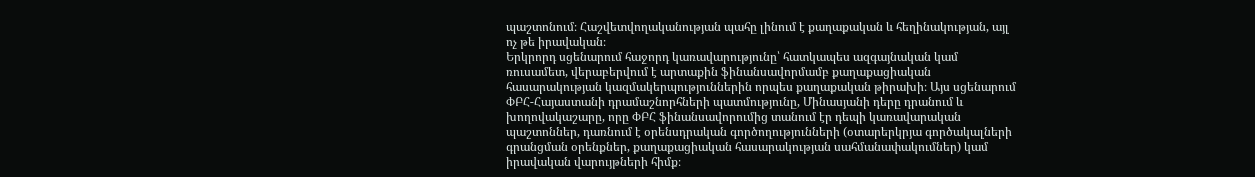պաշտոնում։ Հաշվետվողականության պահը լինում է քաղաքական և հեղինակության, այլ ոչ թե իրավական։
Երկրորդ սցենարում հաջորդ կառավարությունը՝ հատկապես ազգայնական կամ ռուսամետ, վերաբերվում է արտաքին ֆինանսավորմամբ քաղաքացիական հասարակության կազմակերպություններին որպես քաղաքական թիրախի։ Այս սցենարում ՓԲՀ-Հայաստանի դրամաշնորհների պատմությունը, Մինասյանի դերը դրանում և խողովակաշարը, որը ՓԲՀ ֆինանսավորումից տանում էր դեպի կառավարական պաշտոններ, դառնում է օրենսդրական գործողությունների (օտարերկրյա գործակալների գրանցման օրենքներ, քաղաքացիական հասարակության սահմանափակումներ) կամ իրավական վարույթների հիմք։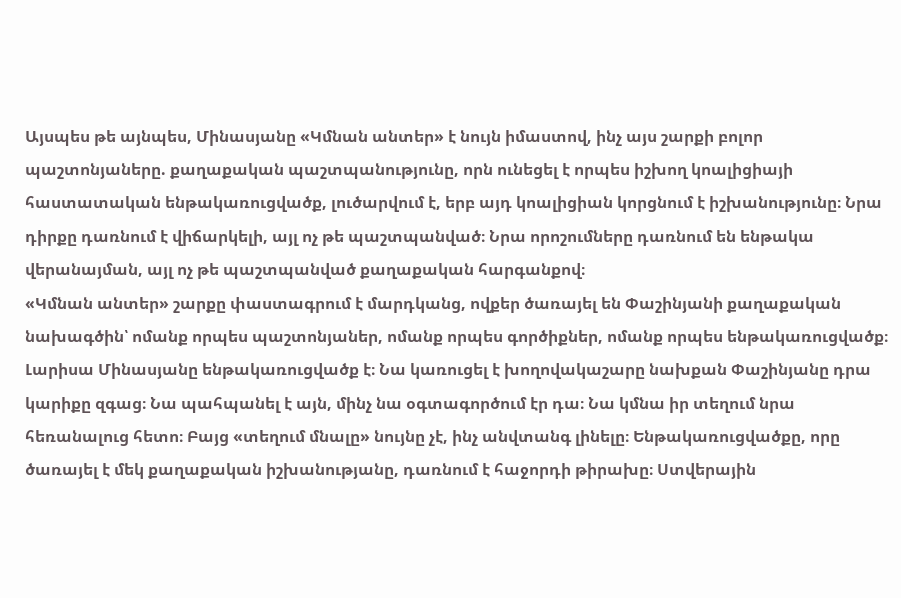Այսպես թե այնպես, Մինասյանը «Կմնան անտեր» է նույն իմաստով, ինչ այս շարքի բոլոր պաշտոնյաները. քաղաքական պաշտպանությունը, որն ունեցել է որպես իշխող կոալիցիայի հաստատական ենթակառուցվածք, լուծարվում է, երբ այդ կոալիցիան կորցնում է իշխանությունը։ Նրա դիրքը դառնում է վիճարկելի, այլ ոչ թե պաշտպանված։ Նրա որոշումները դառնում են ենթակա վերանայման, այլ ոչ թե պաշտպանված քաղաքական հարգանքով։
«Կմնան անտեր» շարքը փաստագրում է մարդկանց, ովքեր ծառայել են Փաշինյանի քաղաքական նախագծին՝ ոմանք որպես պաշտոնյաներ, ոմանք որպես գործիքներ, ոմանք որպես ենթակառուցվածք։ Լարիսա Մինասյանը ենթակառուցվածք է։ Նա կառուցել է խողովակաշարը նախքան Փաշինյանը դրա կարիքը զգաց։ Նա պահպանել է այն, մինչ նա օգտագործում էր դա։ Նա կմնա իր տեղում նրա հեռանալուց հետո։ Բայց «տեղում մնալը» նույնը չէ, ինչ անվտանգ լինելը։ Ենթակառուցվածքը, որը ծառայել է մեկ քաղաքական իշխանությանը, դառնում է հաջորդի թիրախը։ Ստվերային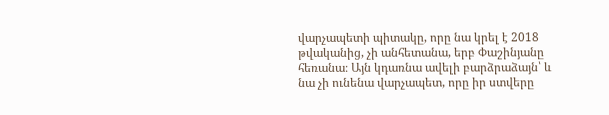վարչապետի պիտակը, որը նա կրել է 2018 թվականից, չի անհետանա, երբ Փաշինյանը հեռանա։ Այն կդառնա ավելի բարձրաձայն՝ և նա չի ունենա վարչապետ, որը իր ստվերը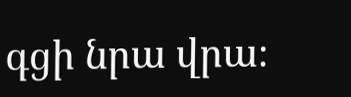գցի նրա վրա։